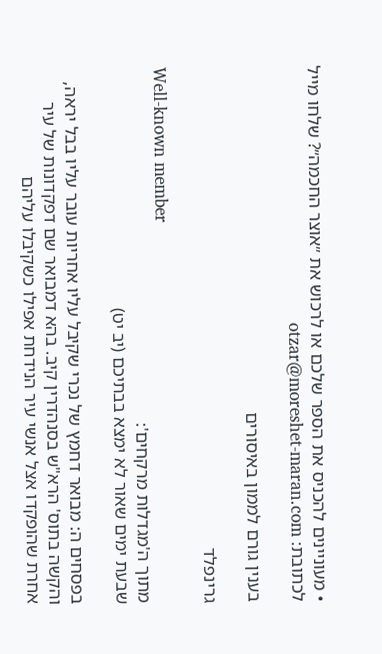• מעוניינים להכניס את הספר שלכם או לרכוש את ״אוצר החכמה״? שלחו מייל לכתובת: otzar@moreshet-maran.com

בענין גורם לממון באיסורים

גרינפלד

Well-known member
מתוך ה'מגדלות מרקחים':
שבעת ימים שאור לא ימצא בבתיכם (יב יט)

בפסחים ה: מבואר דחמץ של נכרי שקיבל עליו אחריות עובר עליו בבל יראה, והקשה בתוס' הרא"ש בסנהדרין קיב. בהא דמבואר שם דפקדונות של עיר אחרת שהופקדו אצל אנשי עיר הנידחת אפילו כשקיבלו עליהם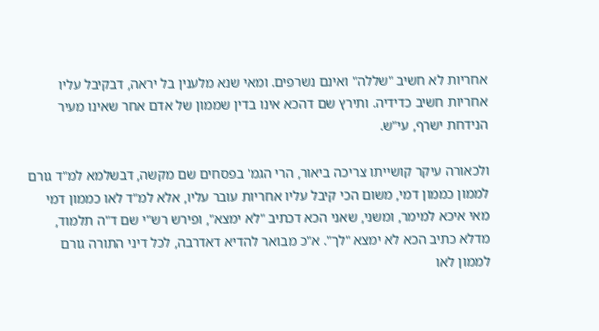אחריות לא חשיב "שללה" ואינם נשרפים. ומאי שנא מלענין בל יראה, דבקיבל עליו אחריות חשיב כדידיה. ותירץ שם דהכא אינו בדין שממון של אדם אחר שאינו מעיר הנידחת ישרף, עי"ש.

ולכאורה עיקר קושייתו צריכה ביאור, הרי הגמ' בפסחים שם מקשה, דבשלמא למ"ד גורם לממון כממון דמי, משום הכי קיבל עליו אחריות עובר עליו, אלא למ"ד לאו כממון דמי מאי איכא למימר, ומשני, שאני הכא דכתיב "לא ימצא", ופירש רש"י שם ד"ה תלמוד, מדלא כתיב הכא לא ימצא "לך". א"כ מבואר להדיא דאדרבה, לכל דיני התורה גורם לממון לאו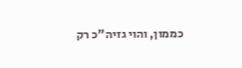כממון, והוי גזיה"כ רק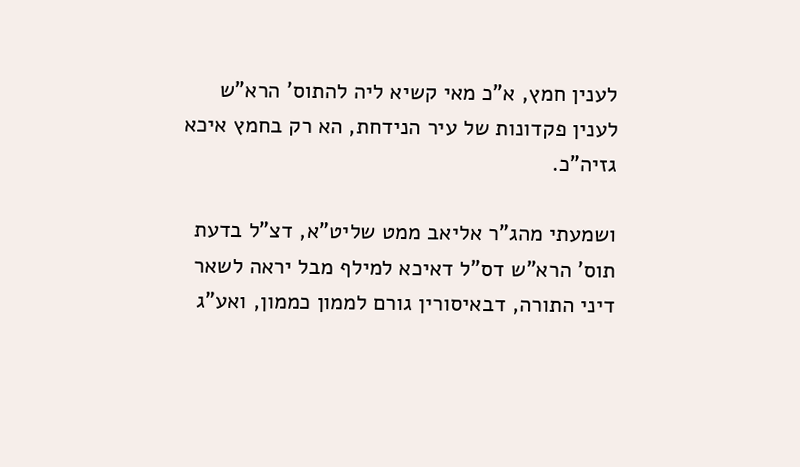לענין חמץ, א"כ מאי קשיא ליה להתוס' הרא"ש לענין פקדונות של עיר הנידחת, הא רק בחמץ איכא גזיה"כ.

ושמעתי מהג"ר אליאב ממט שליט"א, דצ"ל בדעת תוס' הרא"ש דס"ל דאיכא למילף מבל יראה לשאר דיני התורה, דבאיסורין גורם לממון כממון, ואע"ג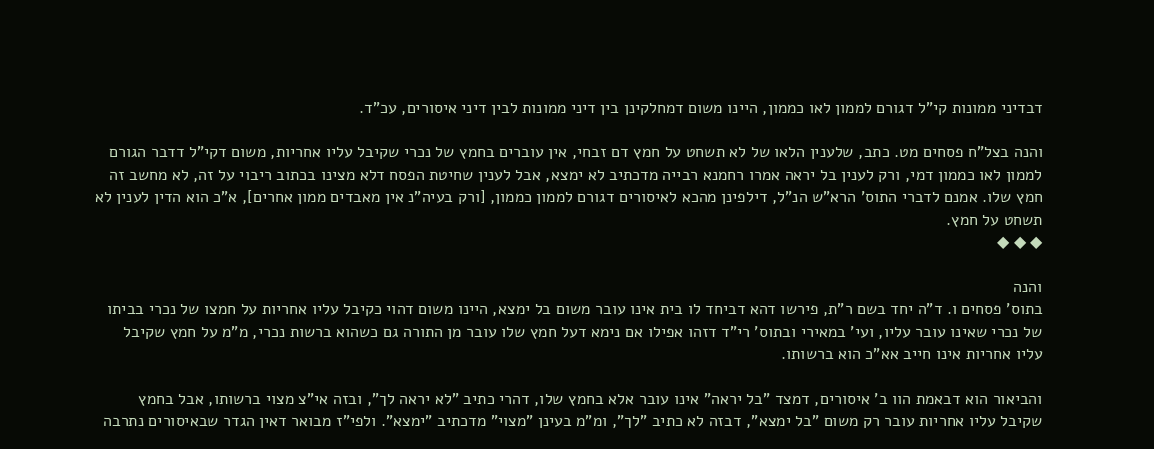דבדיני ממונות קי"ל דגורם לממון לאו כממון, היינו משום דמחלקינן בין דיני ממונות לבין דיני איסורים, עכ"ד.

והנה בצל"ח פסחים מט. כתב, שלענין הלאו של לא תשחט על חמץ דם זבחי, אין עוברים בחמץ של נכרי שקיבל עליו אחריות, משום דקי"ל דדבר הגורם לממון לאו כממון דמי, ורק לענין בל יראה אמרו רחמנא רבייה מדכתיב לא ימצא, אבל לענין שחיטת הפסח דלא מצינו בכתוב ריבוי על זה, לא מחשב זה חמץ שלו. אמנם לדברי התוס' הרא"ש הנ"ל, דילפינן מהכא לאיסורים דגורם לממון כממון, [ורק בעיה"נ אין מאבדים ממון אחרים], א"כ הוא הדין לענין לא תשחט על חמץ.
◆ ◆ ◆

והנה
בתוס' פסחים ו. ד"ה יחד בשם ר"ת, פירשו דהא דביחד לו בית אינו עובר משום בל ימצא, היינו משום דהוי כקיבל עליו אחריות על חמצו של נכרי בביתו של נכרי שאינו עובר עליו, ועי' במאירי ובתוס' רי"ד דזהו אפילו אם נימא דעל חמץ שלו עובר מן התורה גם כשהוא ברשות נכרי, מ"מ על חמץ שקיבל עליו אחריות אינו חייב אא"כ הוא ברשותו.

והביאור הוא דבאמת הוו ב' איסורים, דמצד "בל יראה" אינו עובר אלא בחמץ שלו, דהרי כתיב "לא יראה לך", ובזה אי"צ מצוי ברשותו, אבל בחמץ שקיבל עליו אחריות עובר רק משום "בל ימצא", דבזה לא כתיב "לך", ומ"מ בעינן "מצוי" מדכתיב "ימצא". ולפי"ז מבואר דאין הגדר שבאיסורים נתרבה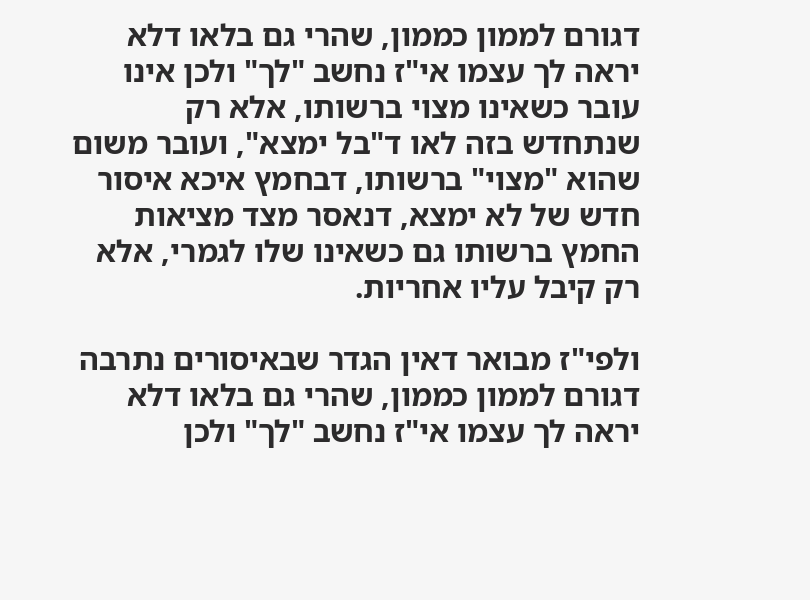דגורם לממון כממון, שהרי גם בלאו דלא יראה לך עצמו אי"ז נחשב "לך" ולכן אינו עובר כשאינו מצוי ברשותו, אלא רק שנתחדש בזה לאו ד"בל ימצא", ועובר משום שהוא "מצוי" ברשותו, דבחמץ איכא איסור חדש של לא ימצא, דנאסר מצד מציאות החמץ ברשותו גם כשאינו שלו לגמרי, אלא רק קיבל עליו אחריות.

ולפי"ז מבואר דאין הגדר שבאיסורים נתרבה דגורם לממון כממון, שהרי גם בלאו דלא יראה לך עצמו אי"ז נחשב "לך" ולכן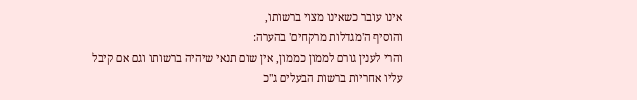אינו עובר כשאינו מצוי ברשותו,
והוסיף ה'מגדלות מרקחים' בהערה:
והרי לענין גורם לממון כממון, אין שום תנאי שיהיה ברשותו וגם אם קיבל עליו אחריות ברשות הבעלים ג"כ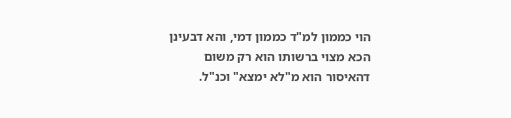הוי כממון למ"ד כממון דמי, והא דבעינן הכא מצוי ברשותו הוא רק משום דהאיסור הוא מ"לא ימצא" וכנ"ל.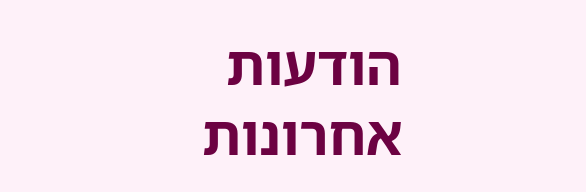הודעות אחרונות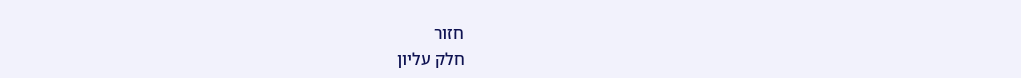חזור
חלק עליון